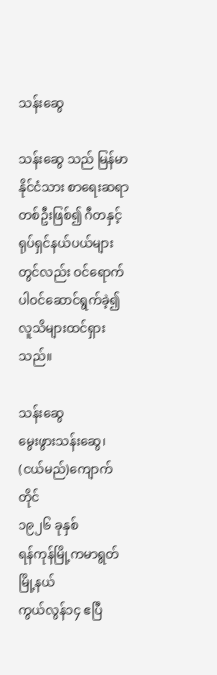သန်းဆွေ

သန်းဆွေ သည် မြန်မာနိုင်ငံသား စာရေးဆရာတစ်ဦးဖြစ်၍ ဂီတနှင့် ရုပ်ရှင်နယ်ပယ်များတွင်လည်း ဝင်ရောက်ပါဝင်ဆောင်ရွက်ခဲ့၍ လူသိများထင်ရှားသည်။

သန်းဆွေ
မွေးဖွားသန်းဆွေ၊ (ငယ်မည်)ကျောက်တိုင်
၁၉၂၆ ခုနှစ်
ရန်ကုန်မြို့ကမာရွတ်မြို့နယ်
ကွယ်လွန်၁၄ ဧပြီ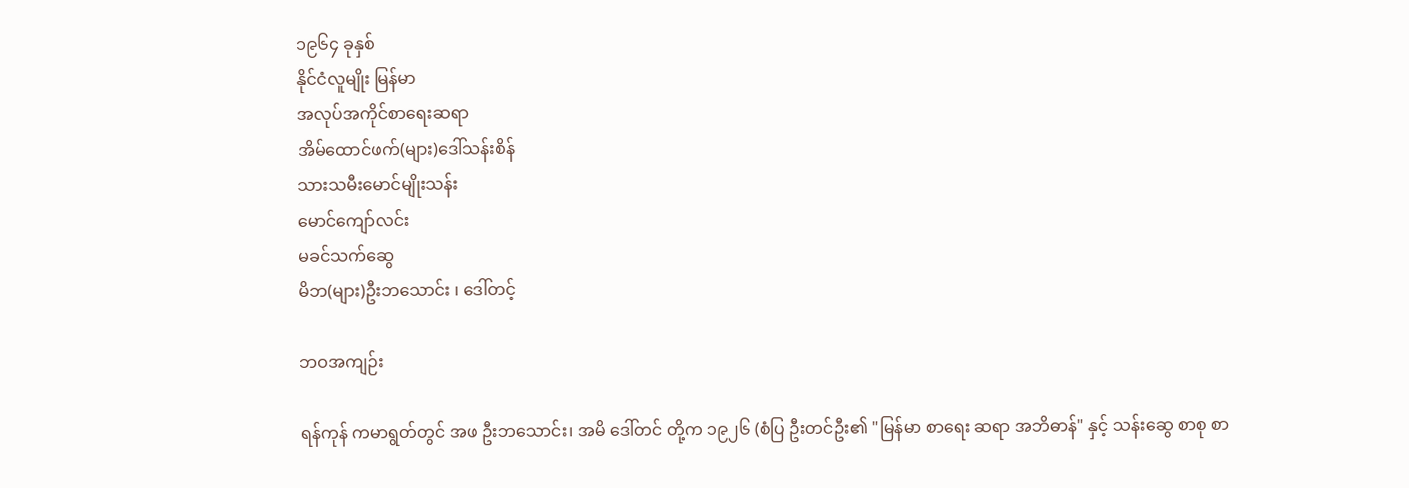၁၉၆၄ ခုနှစ်
နိုင်ငံလူမျိုး မြန်မာ
အလုပ်အကိုင်စာရေးဆရာ
အိမ်ထောင်ဖက်(များ)ဒေါ်သန်းစိန်
သားသမီးမောင်မျိုးသန်း
မောင်ကျော်လင်း
မခင်သက်ဆွေ
မိဘ(များ)ဦးဘသောင်း ၊ ဒေါ်တင့်

ဘဝအကျဉ်း

ရန်ကုန် ကမာရွတ်တွင် အဖ ဦးဘသောင်း၊ အမိ ဒေါ်တင် တို့က ၁၉၂၆ (စံပြ ဦးတင်ဦး၏ "မြန်မာ စာရေး ဆရာ အဘိဓာန်" နှင့် သန်းဆွေ စာစု စာ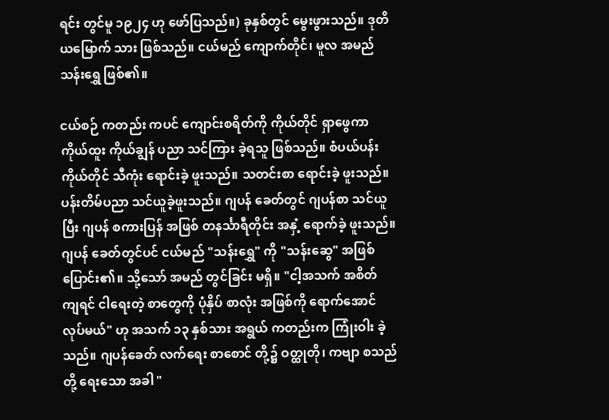ရင်း တွင်မူ ၁၉၂၄ ဟု ဖော်ပြသည်။) ခုနှစ်တွင် မွေးဖွားသည်။ ဒုတိယမြောက် သား ဖြစ်သည်။ ငယ်မည် ကျောက်တိုင်၊ မူလ အမည် သန်းရွှေ ဖြစ်၏။

ငယ်စဉ် ကတည်း ကပင် ကျောင်းစရိတ်ကို ကိုယ်တိုင် ရှာဖွေကာ ကိုယ်ထူး ကိုယ်ချွန် ပညာ သင်ကြား ခဲ့ရသူ ဖြစ်သည်။ စံပယ်ပန်း ကိုယ်တိုင် သီကုံး ရောင်းခဲ့ ဖူးသည်။ သတင်းစာ ရောင်းခဲ့ ဖူးသည်။ ပန်းတိမ်ပညာ သင်ယူခဲ့ဖူးသည်။ ဂျပန် ခေတ်တွင် ဂျပန်စာ သင်ယူပြီး ဂျပန် စကားပြန် အဖြစ် တနင်္သာရီတိုင်း အနှံ့ ရောက်ခဲ့ ဖူးသည်။ ဂျပန် ခေတ်တွင်ပင် ငယ်မည် "သန်းရွှေ" ကို "သန်းဆွေ" အဖြစ် ပြောင်း၏။ သို့သော် အမည် တွင်ခြင်း မရှိ။ "ငါ့အသက် အစိတ် ကျရင် ငါရေးတဲ့ စာတွေကို ပုံနှိပ် စာလုံး အဖြစ်ကို ရောက်အောင် လုပ်မယ်" ဟု အသက် ၁၃ နှစ်သား အရွယ် ကတည်းက ကြုံးဝါး ခဲ့သည်။ ဂျပန်ခေတ် လက်ရေး စာစောင် တို့၌ ဝတ္ထုတို၊ ကဗျာ စသည်တို့ ရေးသော အခါ "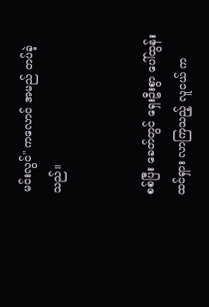မင်းလွင်" ကလောင် အမည် တပ်ခဲ့သည်။


စစ်ပြီး ခေတ်တွင် ရှေးဦးစွာ ပေါ်ထွန်း ထင်ရှား လာကြသည့် လူငယ် က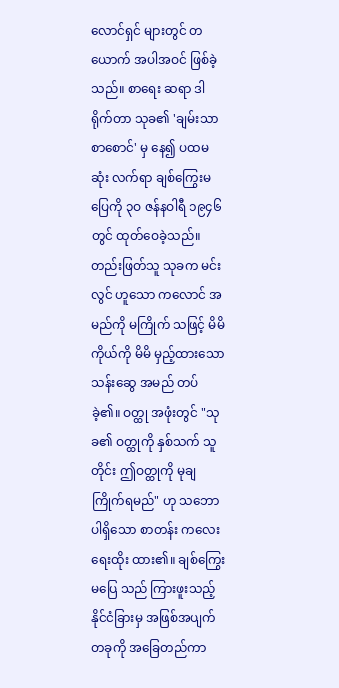လောင်ရှင် များတွင် တယောက် အပါအဝင် ဖြစ်ခဲ့သည်။ စာရေး ဆရာ ဒါရိုက်တာ သုခ၏ 'ချမ်းသာ စာစောင်' မှ နေ၍ ပထမဆုံး လက်ရာ ချစ်ကြွေးမပြေကို ၃ဝ ဇန်နဝါရီ ၁၉၄၆ တွင် ထုတ်ဝေခဲ့သည်။ တည်းဖြတ်သူ သုခက မင်းလွင် ဟူသော ကလောင် အမည်ကို မကြိုက် သဖြင့် မိမိ ကိုယ်ကို မိမိ မှည့်ထားသော သန်းဆွေ အမည် တပ်ခဲ့၏။ ဝတ္ထု အဖုံးတွင် "သုခ၏ ဝတ္ထုကို နှစ်သက် သူတိုင်း ဤဝတ္ထုကို မုချ ကြိုက်ရမည်" ဟု သဘော ပါရှိသော စာတန်း ကလေး ရေးထိုး ထား၏။ ချစ်ကြွေးမပြေ သည် ကြားဖူးသည့် နိုင်ငံခြားမှ အဖြစ်အပျက် တခုကို အခြေတည်ကာ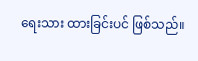ရေးသား ထားခြင်းပင် ဖြစ်သည်။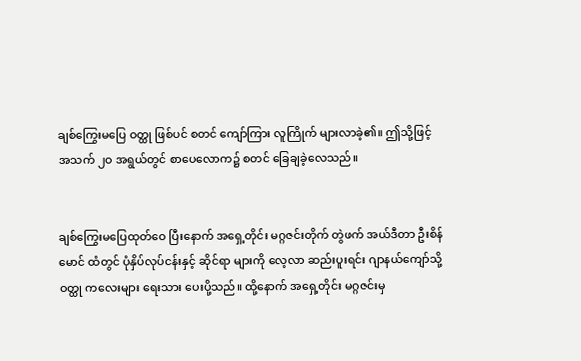ချစ်ကြွေးမပြေ ဝတ္ထု ဖြစ်ပင် စတင် ကျော်ကြား လူကြိုက် များလာခဲ့၏။ ဤသို့ဖြင့် အသက် ၂ဝ အရွယ်တွင် စာပေလောက၌ စတင် ခြေချခဲ့လေသည်။


ချစ်ကြွေးမပြေထုတ်ဝေ ပြီးနောက် အရှေ့တိုင်း မဂ္ဂဇင်းတိုက် တွဲဖက် အယ်ဒီတာ ဦးစိန်မောင် ထံတွင် ပုံနှိပ်လုပ်ငန်းနှင့် ဆိုင်ရာ များကို လေ့လာ ဆည်းပူးရင်း ဂျာနယ်ကျော်သို့ ဝတ္ထု ကလေးများ ရေးသား ပေးပို့သည်။ ထို့နောက် အရှေ့တိုင်း မဂ္ဂဇင်းမှ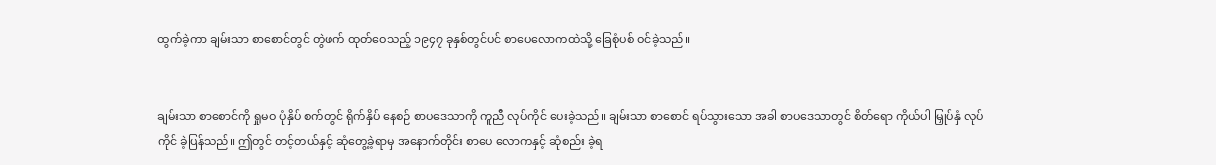ထွက်ခဲ့ကာ ချမ်းသာ စာစောင်တွင် တွဲဖက် ထုတ်ဝေသည့် ၁၉၄၇ ခုနှစ်တွင်ပင် စာပေလောကထဲသို့ ခြေစုံပစ် ဝင်ခဲ့သည်။


ချမ်းသာ စာစောင်ကို ရှုမဝ ပုံနှိပ် စက်တွင် ရိုက်နှိပ် နေစဉ် စာပဒေသာကို ကူညီ လုပ်ကိုင် ပေးခဲ့သည်။ ချမ်းသာ စာစောင် ရပ်သွားသော အခါ စာပဒေသာတွင် စိတ်ရော ကိုယ်ပါ မြှုပ်နှံ လုပ်ကိုင် ခဲ့ပြန်သည်။ ဤတွင် တင့်တယ်နှင့် ဆုံတွေ့ခဲ့ရာမှ အနောက်တိုင်း စာပေ လောကနှင့် ဆုံစည်း ခဲ့ရ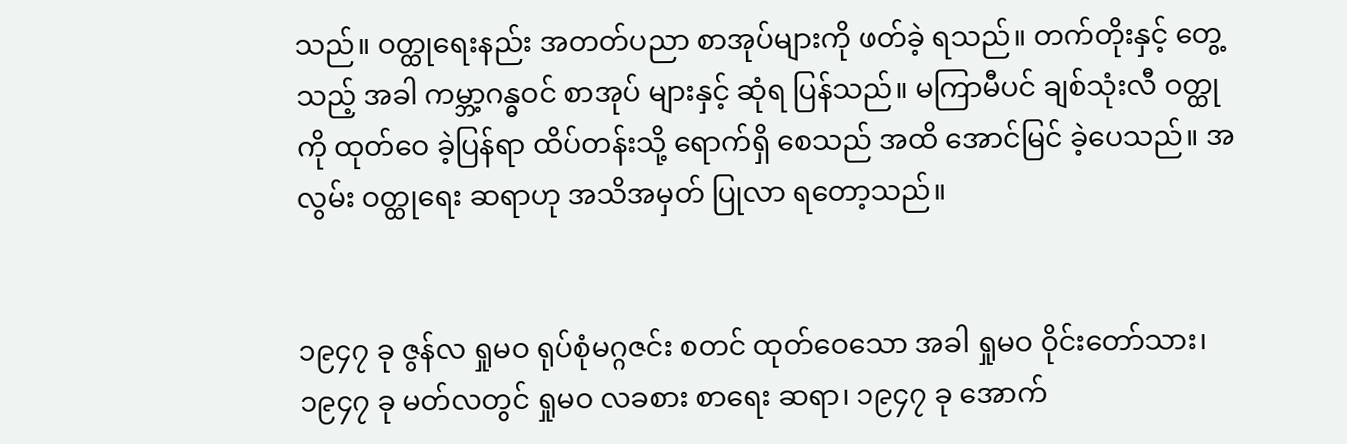သည်။ ဝတ္ထုရေးနည်း အတတ်ပညာ စာအုပ်များကို ဖတ်ခဲ့ ရသည်။ တက်တိုးနှင့် တွေ့သည့် အခါ ကမ္ဘာ့ဂန္ဓဝင် စာအုပ် များနှင့် ဆုံရ ပြန်သည်။ မကြာမီပင် ချစ်သုံးလီ ဝတ္ထုကို ထုတ်ဝေ ခဲ့ပြန်ရာ ထိပ်တန်းသို့ ရောက်ရှိ စေသည် အထိ အောင်မြင် ခဲ့ပေသည်။ အလွမ်း ဝတ္ထုရေး ဆရာဟု အသိအမှတ် ပြုလာ ရတော့သည်။


၁၉၄၇ ခု ဇွန်လ ရှုမဝ ရုပ်စုံမဂ္ဂဇင်း စတင် ထုတ်ဝေသော အခါ ရှုမဝ ဝိုင်းတော်သား၊ ၁၉၄၇ ခု မတ်လတွင် ရှုမဝ လခစား စာရေး ဆရာ၊ ၁၉၄၇ ခု အောက်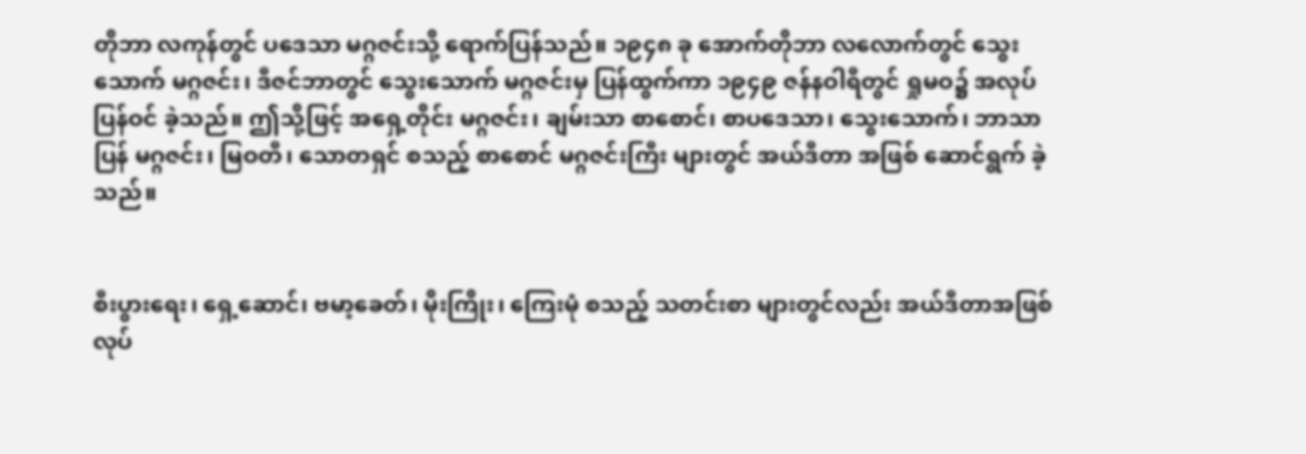တိုဘာ လကုန်တွင် ပဒေသာ မဂ္ဂဇင်းသို့ ရောက်ပြန်သည်။ ၁၉၄၈ ခု အောက်တိုဘာ လလောက်တွင် သွေးသောက် မဂ္ဂဇင်း၊ ဒီဇင်ဘာတွင် သွေးသောက် မဂ္ဂဇင်းမှ ပြန်ထွက်ကာ ၁၉၄၉ ဇန်နဝါရီတွင် ရှုမဝ၌ အလုပ် ပြန်ဝင် ခဲ့သည်။ ဤသို့ဖြင့် အရှေ့တိုင်း မဂ္ဂဇင်း၊ ချမ်းသာ စာစောင်၊ စာပဒေသာ၊ သွေးသောက်၊ ဘာသာပြန် မဂ္ဂဇင်း၊ မြဝတီ၊ သောတရှင် စသည့် စာစောင် မဂ္ဂဇင်းကြီး များတွင် အယ်ဒီတာ အဖြစ် ဆောင်ရွက် ခဲ့သည်။


စီးပွားရေး၊ ရှေ့ဆောင်၊ ဗမာ့ခေတ်၊ မိုးကြိုး၊ ကြေးမုံ စသည့် သတင်းစာ များတွင်လည်း အယ်ဒီတာအဖြစ် လုပ်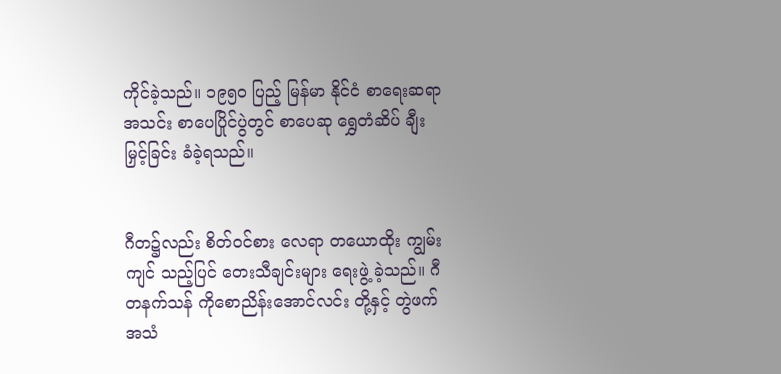ကိုင်ခဲ့သည်။ ၁၉၅ဝ ပြည့် မြန်မာ နိုင်ငံ စာရေးဆရာ အသင်း စာပေပြိုင်ပွဲတွင် စာပေဆု ရွှေတံဆိပ် ချီးမြှင့်ခြင်း ခံခဲ့ရသည်။


ဂီတ၌လည်း စိတ်ဝင်စား လေရာ တယောထိုး ကျွမ်းကျင် သည့်ပြင် တေးသီချင်းများ ရေးဖွဲ့ ခဲ့သည်။ ဂီတနက်သန် ကိုစောညိန်းအောင်လင်း တို့နှင့် တွဲဖက် အသံ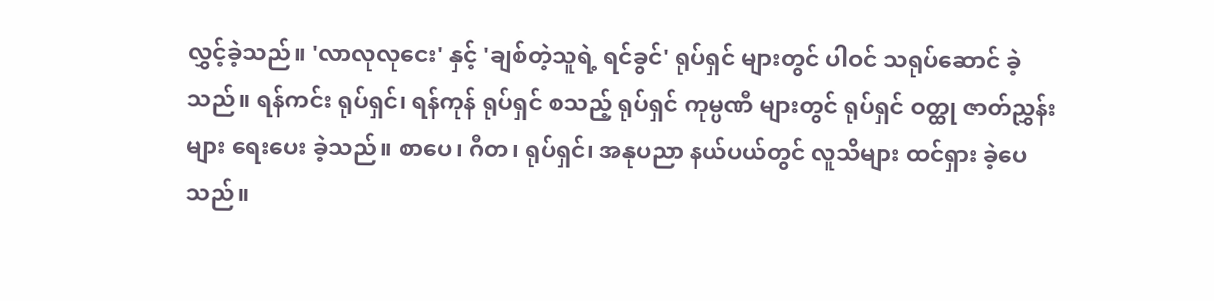လွှင့်ခဲ့သည်။ 'လာလုလုငေး' နှင့် 'ချစ်တဲ့သူရဲ့ ရင်ခွင်' ရုပ်ရှင် များတွင် ပါဝင် သရုပ်ဆောင် ခဲ့သည်။ ရန်ကင်း ရုပ်ရှင်၊ ရန်ကုန် ရုပ်ရှင် စသည့် ရုပ်ရှင် ကုမ္ပဏီ များတွင် ရုပ်ရှင် ဝတ္ထု ဇာတ်ညွှန်းများ ရေးပေး ခဲ့သည်။ စာပေ၊ ဂီတ၊ ရုပ်ရှင်၊ အနုပညာ နယ်ပယ်တွင် လူသိများ ထင်ရှား ခဲ့ပေသည်။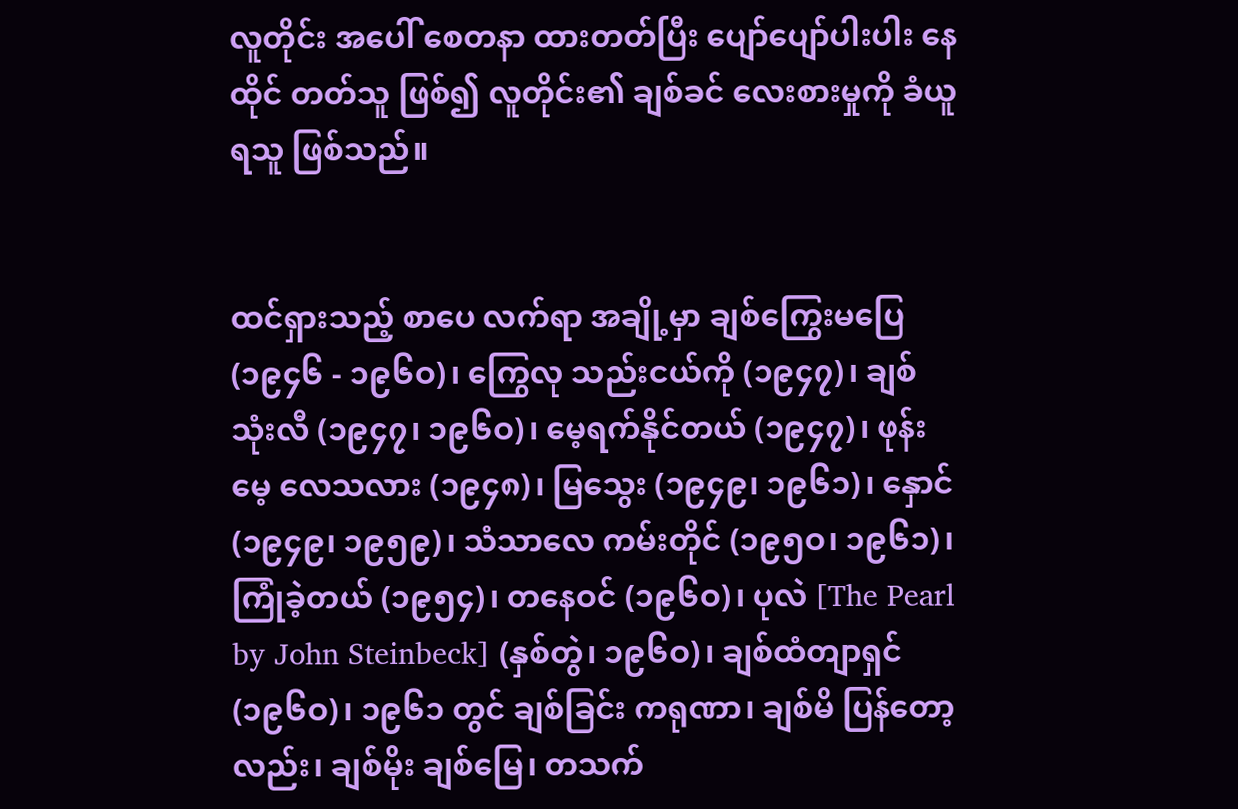လူတိုင်း အပေါ် စေတနာ ထားတတ်ပြီး ပျော်ပျော်ပါးပါး နေထိုင် တတ်သူ ဖြစ်၍ လူတိုင်း၏ ချစ်ခင် လေးစားမှုကို ခံယူရသူ ဖြစ်သည်။


ထင်ရှားသည့် စာပေ လက်ရာ အချို့မှာ ချစ်ကြွေးမပြေ (၁၉၄၆ - ၁၉၆ဝ)၊ ကြွေလု သည်းငယ်ကို (၁၉၄၇)၊ ချစ်သုံးလီ (၁၉၄၇၊ ၁၉၆ဝ)၊ မေ့ရက်နိုင်တယ် (၁၉၄၇)၊ ဖုန်းမေ့ လေသလား (၁၉၄၈)၊ မြသွေး (၁၉၄၉၊ ၁၉၆၁)၊ နှောင် (၁၉၄၉၊ ၁၉၅၉)၊ သံသာလေ ကမ်းတိုင် (၁၉၅ဝ၊ ၁၉၆၁)၊ ကြုံခဲ့တယ် (၁၉၅၄)၊ တနေဝင် (၁၉၆ဝ)၊ ပုလဲ [The Pearl by John Steinbeck] (နှစ်တွဲ၊ ၁၉၆ဝ)၊ ချစ်ထံတျာရှင် (၁၉၆ဝ)၊ ၁၉၆၁ တွင် ချစ်ခြင်း ကရုဏာ၊ ချစ်မိ ပြန်တော့လည်း၊ ချစ်မိုး ချစ်မြေ၊ တသက်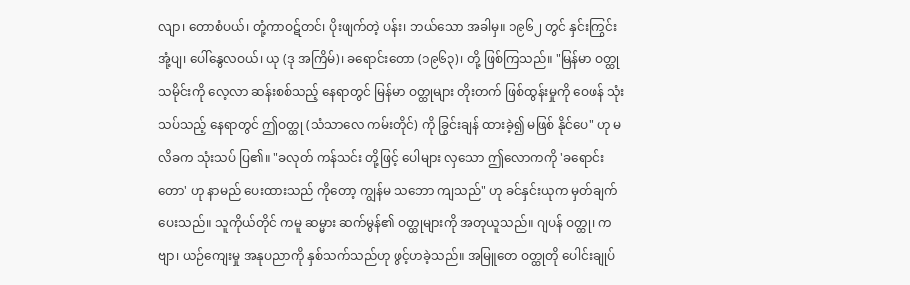လျာ၊ တောစံပယ်၊ တုံ့ကာဝဋ်တင်၊ ပိုးဖျက်တဲ့ ပန်း၊ ဘယ်သော အခါမှ။ ၁၉၆၂ တွင် နှင်းကြွင်းအုံ့ပျ၊ ပေါ်နွေလဝယ်၊ ယု (ဒု အကြိမ်)၊ ခရောင်းတော (၁၉၆၃)၊ တို့ ဖြစ်ကြသည်။ "မြန်မာ ဝတ္ထု သမိုင်းကို လေ့လာ ဆန်းစစ်သည့် နေရာတွင် မြန်မာ ဝတ္ထုများ တိုးတက် ဖြစ်ထွန်းမှုကို ဝေဖန် သုံးသပ်သည့် နေရာတွင် ဤဝတ္ထု (သံသာလေ ကမ်းတိုင်) ကို ခြွင်းချန် ထားခဲ့၍ မဖြစ် နိုင်ပေ" ဟု မလိခက သုံးသပ် ပြ၏။ "ခလုတ် ကန်သင်း တို့ဖြင့် ပေါများ လှသော ဤလောကကို 'ခရောင်းတော' ဟု နာမည် ပေးထားသည် ကိုတော့ ကျွန်မ သဘော ကျသည်" ဟု ခင်နှင်းယုက မှတ်ချက် ပေးသည်။ သူကိုယ်တိုင် ကမူ ဆမ္မား ဆက်မွန်၏ ဝတ္ထုများကို အတုယူသည်။ ဂျပန် ဝတ္ထု၊ ကဗျာ၊ ယဉ်ကျေးမှု အနုပညာကို နှစ်သက်သည်ဟု ဖွင့်ဟခဲ့သည်။ အမြူတေ ဝတ္ထုတို ပေါင်းချုပ်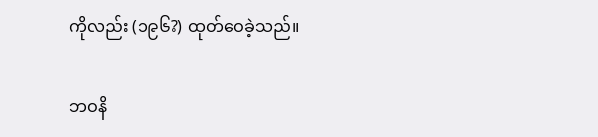ကိုလည်း (၁၉၆?) ထုတ်ဝေခဲ့သည်။

ဘဝနိ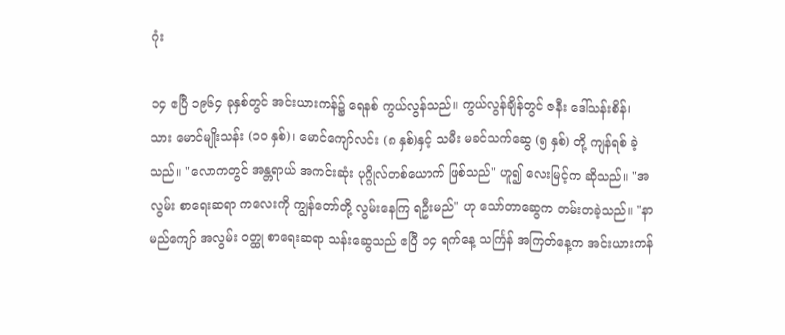ဂုံး

၁၄ ဧပြီ ၁၉၆၄ ခုနှစ်တွင် အင်းယားကန်၌ ရေနစ် ကွယ်လွန်သည်။ ကွယ်လွန်ချိန်တွင် ဇနီး ဒေါ်သန်းစိန်၊ သား မောင်မျိုးသန်း (၁ဝ နှစ်)၊ မောင်ကျော်လင်း (၈ နှစ်)နှင့် သမီး မခင်သက်ဆွေ (၅ နှစ်) တို့ ကျန်ရစ် ခဲ့သည်။ "လောကတွင် အန္တရာယ် အကင်းဆုံး ပုဂ္ဂိုလ်တစ်ယောက် ဖြစ်သည်" ဟူ၍ လေးမြင့်က ဆိုသည်။ "အလွမ်း စာရေးဆရာ ကလေးကို ကျွန်တော်တို့ လွမ်းနေကြ ရဦးမည်" ဟု သော်တာဆွေက တမ်းတခဲ့သည်။ "နာမည်ကျော် အလွမ်း ဝတ္ထု စာရေးဆရာ သန်းဆွေသည် ဧပြီ ၁၄ ရက်နေ့ သင်္ကြန် အကြတ်နေ့က အင်းယားကန်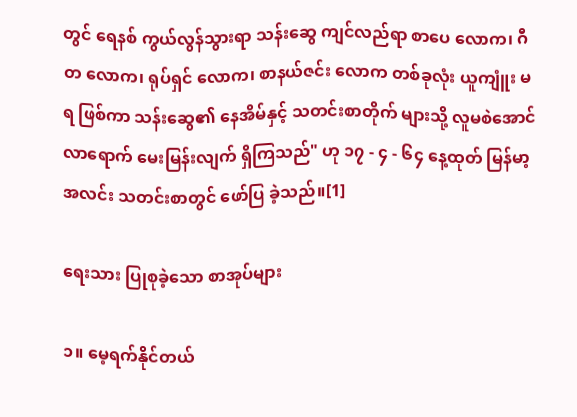တွင် ရေနစ် ကွယ်လွန်သွားရာ သန်းဆွေ ကျင်လည်ရာ စာပေ လောက၊ ဂီတ လောက၊ ရုပ်ရှင် လောက၊ စာနယ်ဇင်း လောက တစ်ခုလုံး ယူကျူံး မရ ဖြစ်ကာ သန်းဆွေ၏ နေအိမ်နှင့် သတင်းစာတိုက် များသို့ လူမစဲအောင် လာရောက် မေးမြန်းလျက် ရှိကြသည်" ဟု ၁၇ - ၄ - ၆၄ နေ့ထုတ် မြန်မာ့ အလင်း သတင်းစာတွင် ဖော်ပြ ခဲ့သည်။[1]

ရေးသား ပြုစုခဲ့သော စာအုပ်များ

၁။ မေ့ရက်နိုင်တယ်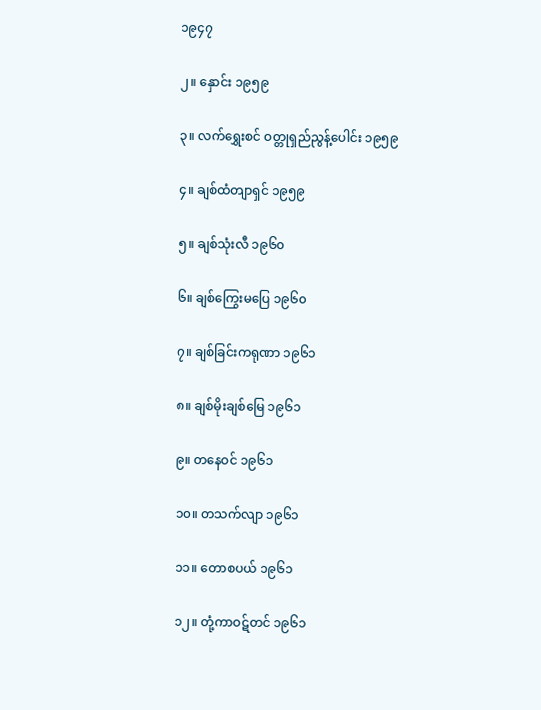၁၉၄၇

၂။ နှောင်း ၁၉၅၉

၃။ လက်ရွှေးစင် ဝတ္တုရှည်ညွန့်ပေါင်း ၁၉၅၉

၄။ ချစ်ထံတျာရှင် ၁၉၅၉

၅။ ချစ်သုံးလီ ၁၉၆၀

၆။ ချစ်ကြွေးမပြေ ၁၉၆၀

၇။ ချစ်ခြင်းကရုဏာ ၁၉၆၁

၈။ ချစ်မိုးချစ်မြေ ၁၉၆၁

၉။ တနေဝင် ၁၉၆၁

၁၀။ တသက်လျာ ၁၉၆၁

၁၁။ တောစပယ် ၁၉၆၁

၁၂။ တုံ့ကာဝဋ်တင် ၁၉၆၁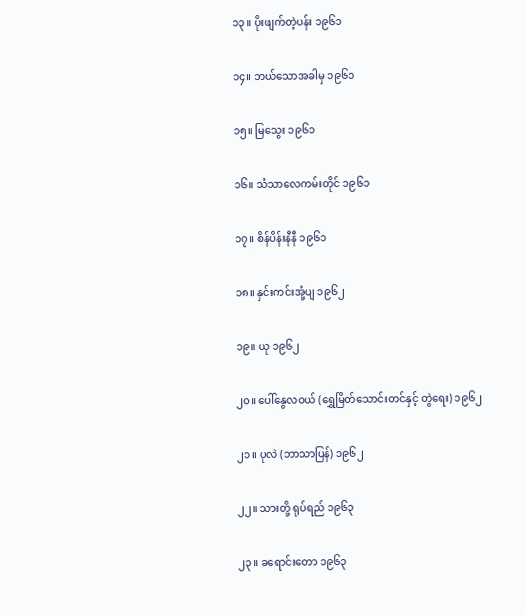၁၃။ ပိုးဖျက်တဲ့ပန်း ၁၉၆၁

၁၄။ ဘယ်သောအခါမှ ၁၉၆၁

၁၅။ မြသွေး ၁၉၆၁

၁၆။ သံသာလေကမ်းတိုင် ၁၉၆၁

၁၇။ စိန်ပိန်းနီနီ ၁၉၆၁

၁၈။ နှင်းကင်းအုံ့ပျ ၁၉၆၂

၁၉။ ယု ၁၉၆၂

၂၀။ ပေါ်နွေလဝယ် (ရွှေမြိတ်သောင်းတင်နှင့် တွဲရေး) ၁၉၆၂

၂၁။ ပုလဲ (ဘာသာပြန်) ၁၉၆၂

၂၂။ သားတို့ ရုပ်ရည် ၁၉၆၃

၂၃။ ခရောင်းတော ၁၉၆၃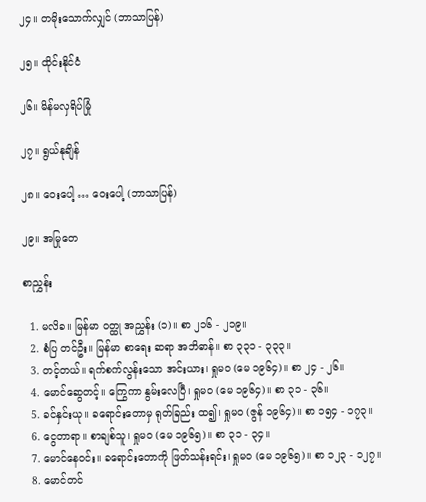၂၄။ တမိုးသောက်လျှင် (ဘာသာပြန်)

၂၅။ ထိုင်းနိုင်ငံ

၂၆။ မိန်မလှရိပ်မြုံ

၂၇။ ရွယ်နုချိန်

၂၈။ ဝေးပေါ့ … ဝေးပေါ့ (ဘာသာပြန်)

၂၉။ အမြုတေ

စာညွှန်း

  1. မလိခ။ မြန်မာ ဝတ္ထု အညွှန်း (၁)။ စာ ၂၁၆ - ၂၁၉။
  2. စံပြ တင်ဦး။ မြန်မာ စာရေး ဆရာ အဘိဓာန်။ စာ ၃၃၁ - ၃၃၃။
  3. တင့်တယ်။ ရက်စက်လွန်းသော အင်းယား၊ ရှုမဝ (မေ ၁၉၆၄)။ စာ ၂၄ - ၂၆။
  4. မောင်ဆွေတင့်။ ကြွေကာ နွမ်းလေပြီ၊ ရှုမဝ (မေ ၁၉၆၄)။ စာ ၃၁ - ၃၆။
  5. ခင်နှင်းယု။ ခရောင်းတောမှ ရုတ်ခြည်း ထ၍၊ ရှုမဝ (ဇွန် ၁၉၆၄)။ စာ ၁၅၄ - ၁၇၃။
  6. ငွေတာရာ။ စာချစ်သူ၊ ရှုမဝ (မေ ၁၉၆၅)။ စာ ၃၁ - ၃၄။
  7. မောင်နေဝင်း။ ခရောင်းတောကို ဖြတ်သန်းရင်း၊ ရှုမဝ (မေ ၁၉၆၅)။ စာ ၁၂၃ - ၁၂၇။
  8. မောင်တင်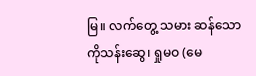မြ။ လက်တွေ့ သမား ဆန်သော ကိုသန်းဆွေ၊ ရှုမဝ (မေ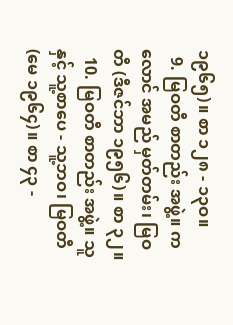၁၉၆၅)။ စာ ၁၂၈ - ၁၃ဝ။
  9. မြဝတီ စာတည်း အဖွဲ့။ ကလောင် အမည် မှတ်တမ်း၊ မြဝတီ (ဒီဇင်ဘာ ၁၉၅၆)။ စာ ၃၂။
  10. မြဝတီ စာတည်း အဖွဲ့။ သူနှင့် သူ့စာပေ - သူ့ဘဝ၊ မြဝတီ (မေ ၁၉၆၄)။ စာ ၄၃ -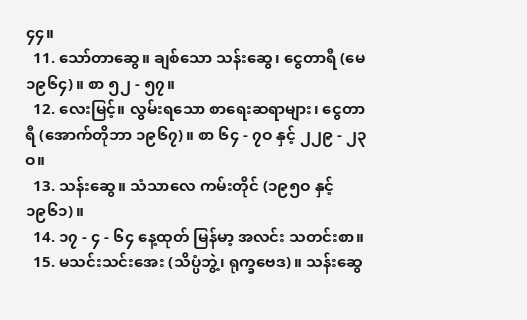၄၄။
  11. သော်တာဆွေ။ ချစ်သော သန်းဆွေ၊ ငွေတာရီ (မေ ၁၉၆၄)။ စာ ၅၂ - ၅၇။
  12. လေးမြင့်။ လွမ်းရသော စာရေးဆရာများ၊ ငွေတာရီ (အောက်တိုဘာ ၁၉၆၇)။ စာ ၆၄ - ၇ဝ နှင့် ၂၂၉ - ၂၃ဝ။
  13. သန်းဆွေ။ သံသာလေ ကမ်းတိုင် (၁၉၅ဝ နှင့် ၁၉၆၁)။
  14. ၁၇ - ၄ - ၆၄ နေ့ထုတ် မြန်မာ့ အလင်း သတင်းစာ။
  15. မသင်းသင်းအေး (သိပ္ပံဘွဲ့၊ ရုက္ခဗေဒ)။ သန်းဆွေ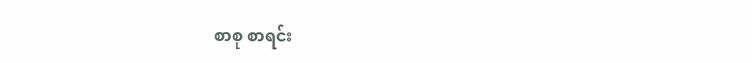စာစု စာရင်း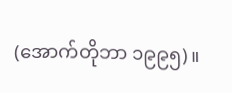(အောက်တိုဘာ ၁၉၉၅)။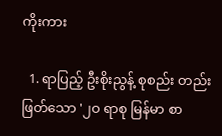ကိုးကား

  1. ရာပြည့် ဦးစိုးညွန့် စုစည်း တည်းဖြတ်သော '၂ဝ ရာစု မြန်မာ စာ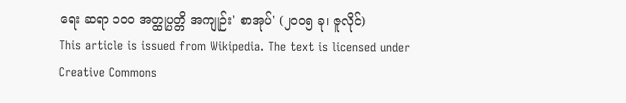ရေး ဆရာ ၁ဝဝ အတ္ထုပ္ပတ္တိ အကျုဉ်း' စာအုပ်' (၂ဝဝ၅ ခု၊ ဇူလိုင်)
This article is issued from Wikipedia. The text is licensed under Creative Commons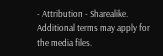- Attribution - Sharealike. Additional terms may apply for the media files.